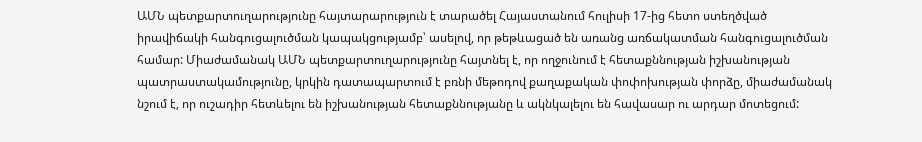ԱՄՆ պետքարտուղարությունը հայտարարություն է տարածել Հայաստանում հուլիսի 17-ից հետո ստեղծված իրավիճակի հանգուցալուծման կապակցությամբ՝ ասելով, որ թեթևացած են առանց առճակատման հանգուցալուծման համար: Միաժամանակ ԱՄՆ պետքարտուղարությունը հայտնել է, որ ողջունում է հետաքննության իշխանության պատրաստակամությունը, կրկին դատապարտում է բռնի մեթոդով քաղաքական փոփոխության փորձը, միաժամանակ նշում է, որ ուշադիր հետևելու են իշխանության հետաքննությանը և ակնկալելու են հավասար ու արդար մոտեցում: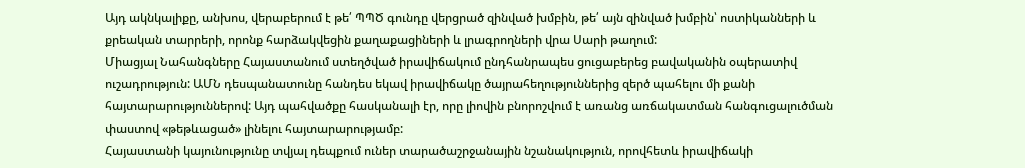Այդ ակնկալիքը, անխոս, վերաբերում է թե՛ ՊՊԾ գունդը վերցրած զինված խմբին, թե՛ այն զինված խմբին՝ ոստիկանների և քրեական տարրերի, որոնք հարձակվեցին քաղաքացիների և լրագրողների վրա Սարի թաղում:
Միացյալ Նահանգները Հայաստանում ստեղծված իրավիճակում ընդհանրապես ցուցաբերեց բավականին օպերատիվ ուշադրություն: ԱՄՆ դեսպանատունը հանդես եկավ իրավիճակը ծայրահեղություններից զերծ պահելու մի քանի հայտարարություններով: Այդ պահվածքը հասկանալի էր, որը լիովին բնորոշվում է առանց առճակատման հանգուցալուծման փաստով «թեթևացած» լինելու հայտարարությամբ:
Հայաստանի կայունությունը տվյալ դեպքում ուներ տարածաշրջանային նշանակություն, որովհետև իրավիճակի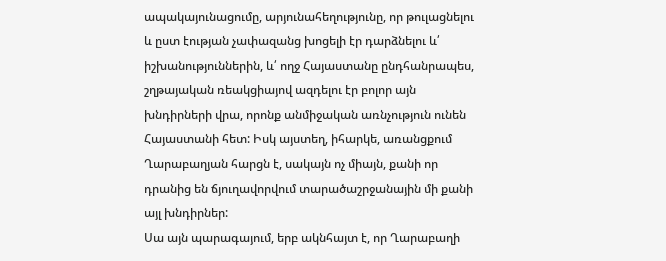ապակայունացումը, արյունահեղությունը, որ թուլացնելու և ըստ էության չափազանց խոցելի էր դարձնելու և՛ իշխանություններին, և՛ ողջ Հայաստանը ընդհանրապես, շղթայական ռեակցիայով ազդելու էր բոլոր այն խնդիրների վրա, որոնք անմիջական առնչություն ունեն Հայաստանի հետ: Իսկ այստեղ, իհարկե, առանցքում Ղարաբաղյան հարցն է, սակայն ոչ միայն, քանի որ դրանից են ճյուղավորվում տարածաշրջանային մի քանի այլ խնդիրներ:
Սա այն պարագայում, երբ ակնհայտ է, որ Ղարաբաղի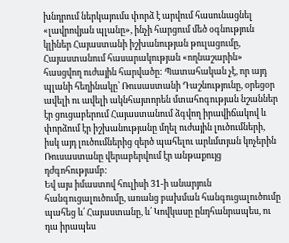խնդրում ներկայումս փորձ է արվում հասունացնել «լավրովյան պլանը», ինչի հարցում մեծ օգնություն կլիներ Հայաստանի իշխանության թուլացումը, Հայաստանում հասարակության «ողնաշարին» հասցվող ուժային հարվածը: Պատահական չէ, որ այդ պլանի հեղինակը՝ Ռուսաստանի Դաշնությունը, օրեցօր ավելի ու ավելի ակնհայտորեն մտահոգության նշաններ էր ցուցաբերում Հայաստանում ձգվող իրավիճակով և փորձում էր իշխանությանը մղել ուժային լուծումների, իսկ այդ լուծումներից զերծ պահելու արևմտյան կոչերին Ռուսաստանը վերաբերվում էր անթաքույց դժգոհությամբ:
Եվ այս իմաստով հուլիսի 31-ի անարյուն հանգուցալուծումը, առանց բախման հանգուցալուծումը պահեց և՛ Հայաստանը, և՛ Կովկասը ընդհանրապես, ու դա իրապես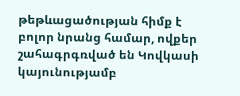թեթևացածության հիմք է բոլոր նրանց համար, ովքեր շահագրգռված են Կովկասի կայունությամբ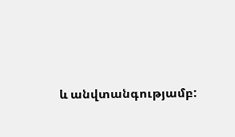և անվտանգությամբ: